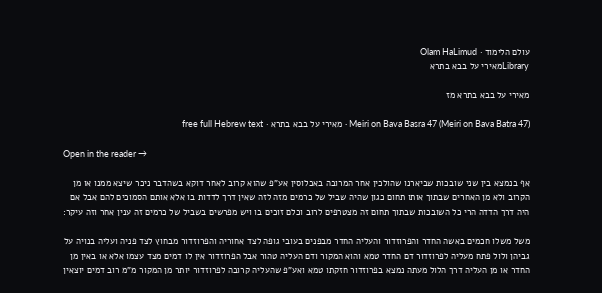עולם הלימוד · Olam HaLimud
Libraryמאירי על בבא בתרא

מאירי על בבא בתרא מז

Meiri on Bava Basra 47 (Meiri on Bava Batra 47) · מאירי על בבא בתרא · free full Hebrew text

Open in the reader →

אף בנמצא בין שני שובכות שביארנו שהולכין אחר המרובה באכלוסין אע"פ שהוא קרוב לאחר דוקא בשהדבר ניכר שיצא ממנו או מן הקרוב ולא מן האחרים שבתוך אותו תחום כגון שהיה שביל של כרמים מזה לזה שאין דרך לדדות בו אלא אותם הסמוכים להם אבל אם היה דרך הדדה הרי כל השובכות שבתוך תחום זה מצטרפים לרוב וכלם זוכים בו ויש מפרשים בשביל של כרמים זה ענין אחר וזה עיקר:

משל משלו חכמים באשה החדר והפרוזדור והעליה החדר מבפנים בעובי גופה לצד אחוריה והפרוזדור מבחוץ לצד פניה ועליה בנויה על גביהן ולול פתח מעליה לפרוזדור דם החדר טמא והוא המקור ודם העליה טהור אבל הפרוזדור אין לו דמים מצד עצמו אלא או באין מן החדר או מן העליה דרך הלול מעתה נמצא בפרוזדור חזקתו טמא ואע"פ שהעליה קרובה לפרוזדור יותר מן המקור מ"מ רוב דמים יוצאין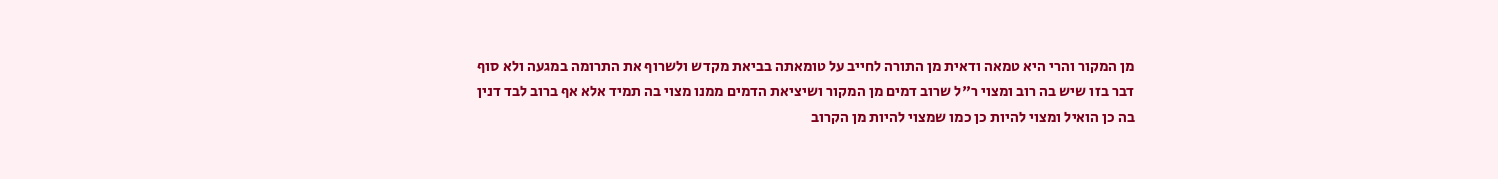מן המקור והרי היא טמאה ודאית מן התורה לחייב על טומאתה בביאת מקדש ולשרוף את התרומה במגעה ולא סוף דבר בזו שיש בה רוב ומצוי ר"ל שרוב דמים מן המקור ושיציאת הדמים ממנו מצוי בה תמיד אלא אף ברוב לבד דנין בה כן הואיל ומצוי להיות כן כמו שמצוי להיות מן הקרוב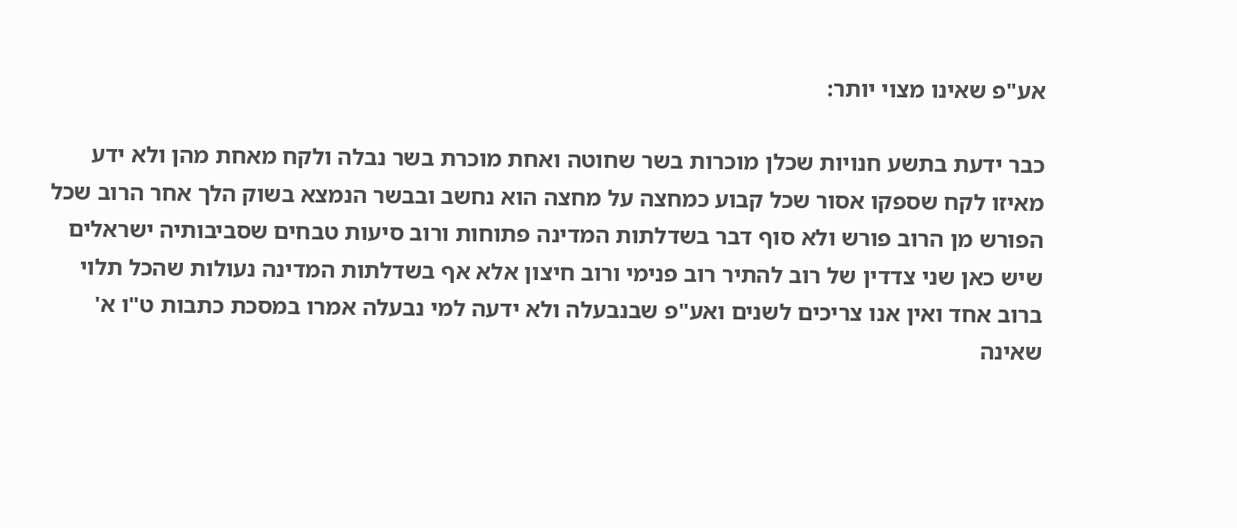אע"פ שאינו מצוי יותר:

כבר ידעת בתשע חנויות שכלן מוכרות בשר שחוטה ואחת מוכרת בשר נבלה ולקח מאחת מהן ולא ידע מאיזו לקח שספקו אסור שכל קבוע כמחצה על מחצה הוא נחשב ובבשר הנמצא בשוק הלך אחר הרוב שכל הפורש מן הרוב פורש ולא סוף דבר בשדלתות המדינה פתוחות ורוב סיעות טבחים שסביבותיה ישראלים שיש כאן שני צדדין של רוב להתיר רוב פנימי ורוב חיצון אלא אף בשדלתות המדינה נעולות שהכל תלוי ברוב אחד ואין אנו צריכים לשנים ואע"פ שבנבעלה ולא ידעה למי נבעלה אמרו במסכת כתבות ט"ו א' שאינה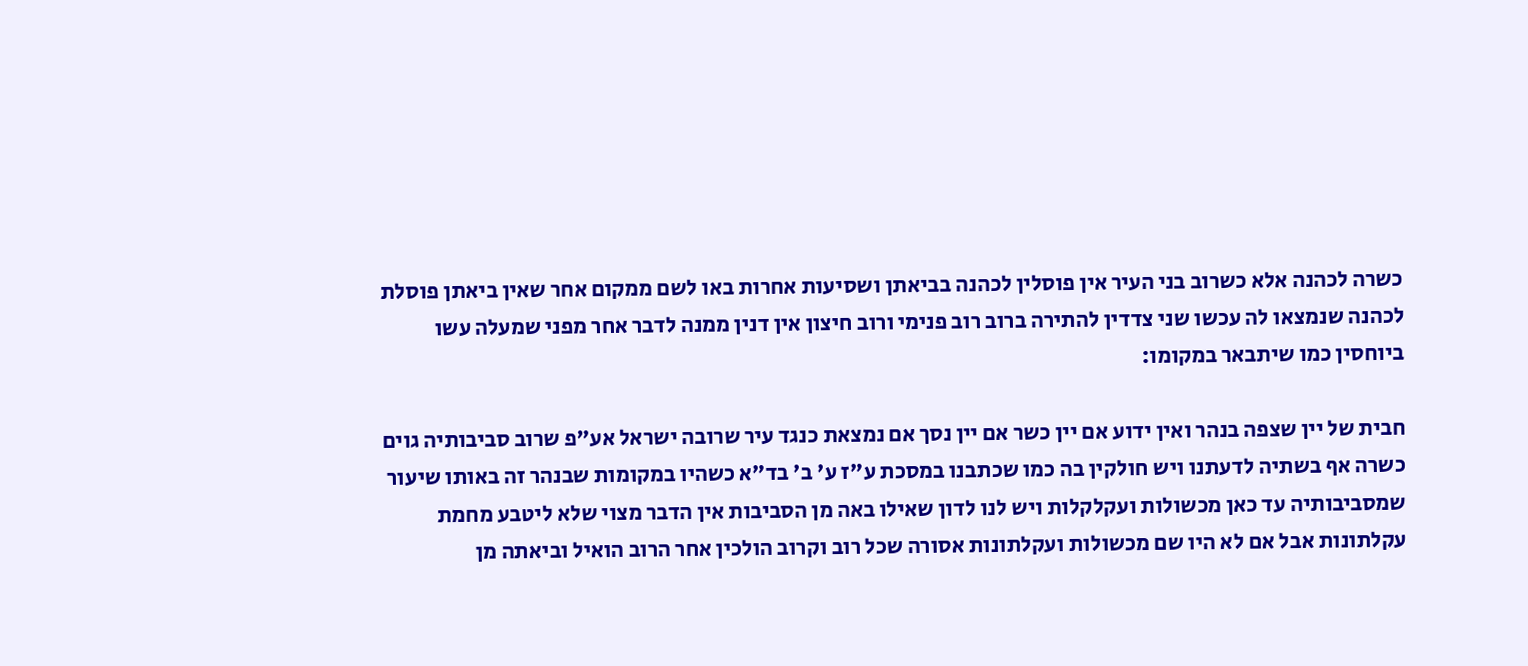כשרה לכהנה אלא כשרוב בני העיר אין פוסלין לכהנה בביאתן ושסיעות אחרות באו לשם ממקום אחר שאין ביאתן פוסלת לכהנה שנמצאו לה עכשו שני צדדין להתירה ברוב רוב פנימי ורוב חיצון אין דנין ממנה לדבר אחר מפני שמעלה עשו ביוחסין כמו שיתבאר במקומו:

חבית של יין שצפה בנהר ואין ידוע אם יין כשר אם יין נסך אם נמצאת כנגד עיר שרובה ישראל אע"פ שרוב סביבותיה גוים כשרה אף בשתיה לדעתנו ויש חולקין בה כמו שכתבנו במסכת ע"ז ע' ב' בד"א כשהיו במקומות שבנהר זה באותו שיעור שמסביבותיה עד כאן מכשולות ועקלקלות ויש לנו לדון שאילו באה מן הסביבות אין הדבר מצוי שלא ליטבע מחמת עקלתונות אבל אם לא היו שם מכשולות ועקלתונות אסורה שכל רוב וקרוב הולכין אחר הרוב הואיל וביאתה מן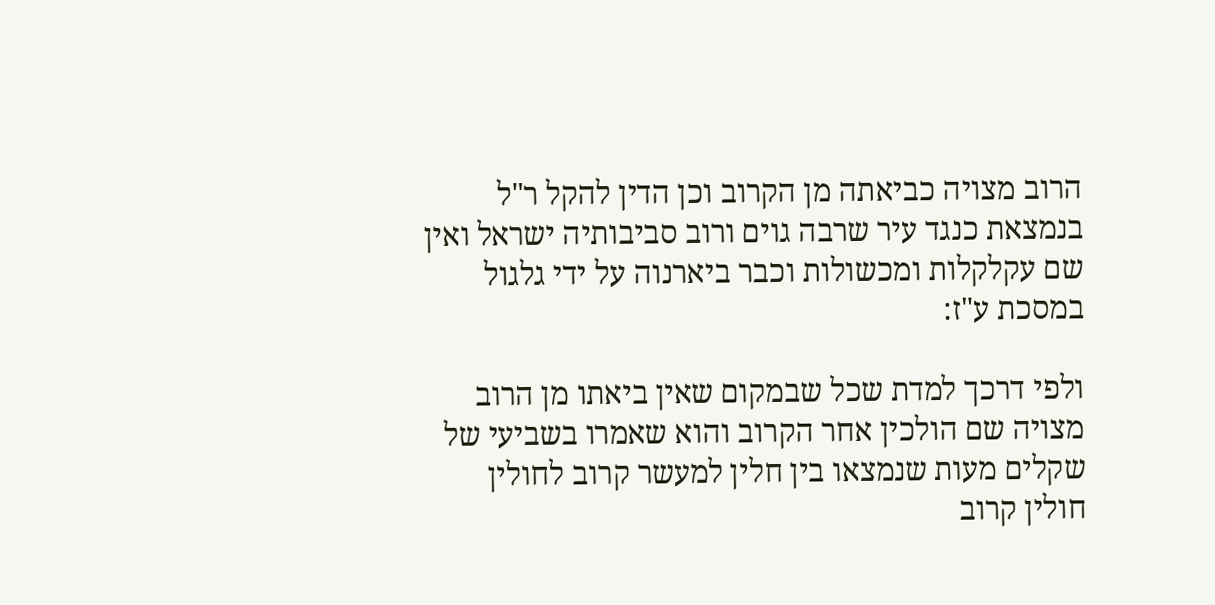הרוב מצויה כביאתה מן הקרוב וכן הדין להקל ר"ל בנמצאת כנגד עיר שרבה גוים ורוב סביבותיה ישראל ואין שם עקלקלות ומכשולות וכבר ביארנוה על ידי גלגול במסכת ע"ז:

ולפי דרכך למדת שכל שבמקום שאין ביאתו מן הרוב מצויה שם הולכין אחר הקרוב והוא שאמרו בשביעי של שקלים מעות שנמצאו בין חלין למעשר קרוב לחולין חולין קרוב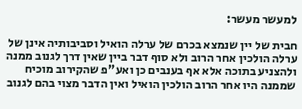למעשר מעשר:

חבית של יין שנמצא בכרם של ערלה הואיל וסביבותיה אינן של ערלה הולכין אחר הרוב ולא סוף דבר ביין שאין דרך לגנוב ממנה ולהצניע בתוכה אלא אף בענבים כן ואע"פ שהקירוב מוכיח שממנה היו אחר הרוב הולכין הואיל ואין הדבר מצוי בהם לגנוב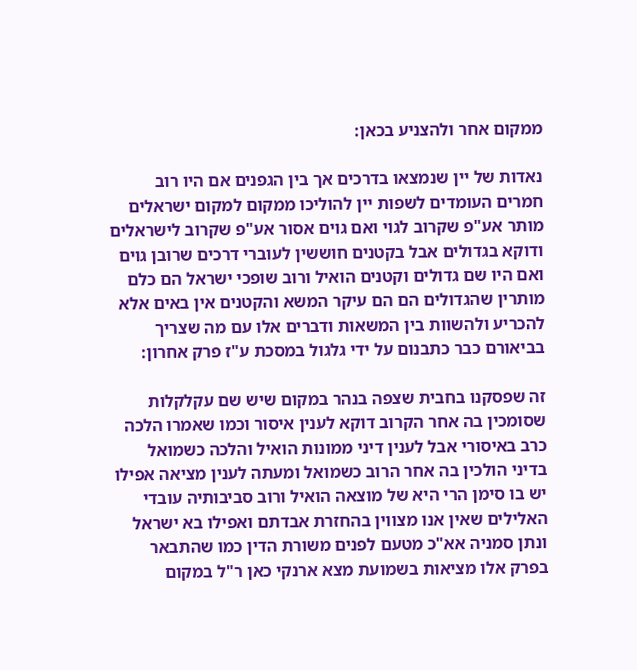ממקום אחר ולהצניע בכאן:

נאדות של יין שנמצאו בדרכים אך בין הגפנים אם היו רוב חמרים העומדים לשפות יין להוליכו ממקום למקום ישראלים מותר אע"פ שקרוב לגוי ואם גוים אסור אע"פ שקרוב לישראלים ודוקא בגדולים אבל בקטנים חוששין לעוברי דרכים שרובן גוים ואם היו שם גדולים וקטנים הואיל ורוב שופכי ישראל הם כלם מותרין שהגדולים הם הם עיקר המשא והקטנים אין באים אלא להכריע ולהשוות בין המשאות ודברים אלו עם מה שצריך בביאורם כבר כתבנום על ידי גלגול במסכת ע"ז פרק אחרון:

זה שפסקנו בחבית שצפה בנהר במקום שיש שם עקלקלות שסומכין בה אחר הקרוב דוקא לענין איסור וכמו שאמרו הלכה כרב באיסורי אבל לענין דיני ממונות הואיל והלכה כשמואל בדיני הולכין בה אחר הרוב כשמואל ומעתה לענין מציאה אפילו יש בו סימן הרי היא של מוצאה הואיל ורוב סביבותיה עובדי האלילים שאין אנו מצווין בהחזרת אבדתם ואפילו בא ישראל ונתן סמניה אא"כ מטעם לפנים משורת הדין כמו שהתבאר בפרק אלו מציאות בשמועת מצא ארנקי כאן ר"ל במקום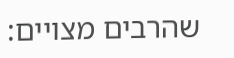שהרבים מצויים: